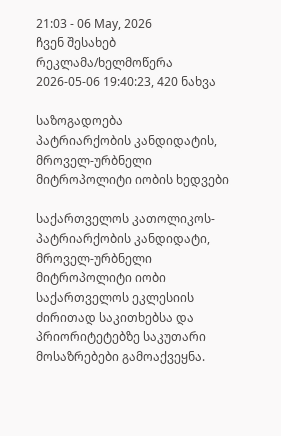21:03 - 06 May, 2026
ჩვენ შესახებ რეკლამა/ხელმოწერა
2026-05-06 19:40:23, 420 ნახვა

საზოგადოება
პატრიარქობის კანდიდატის, მროველ-ურბნელი მიტროპოლიტი იობის ხედვები

საქართველოს კათოლიკოს-პატრიარქობის კანდიდატი, მროველ-ურბნელი მიტროპოლიტი იობი საქართველოს ეკლესიის ძირითად საკითხებსა და პრიორიტეტებზე საკუთარი მოსაზრებები გამოაქვეყნა.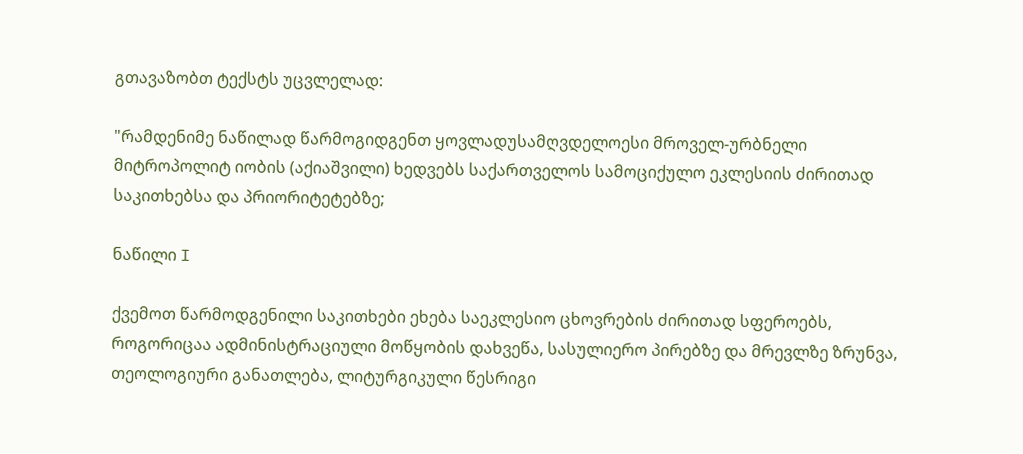გთავაზობთ ტექსტს უცვლელად:

"რამდენიმე ნაწილად წარმოგიდგენთ ყოვლადუსამღვდელოესი მროველ-ურბნელი მიტროპოლიტ იობის (აქიაშვილი) ხედვებს საქართველოს სამოციქულო ეკლესიის ძირითად საკითხებსა და პრიორიტეტებზე;

ნაწილი I

ქვემოთ წარმოდგენილი საკითხები ეხება საეკლესიო ცხოვრების ძირითად სფეროებს, როგორიცაა ადმინისტრაციული მოწყობის დახვეწა, სასულიერო პირებზე და მრევლზე ზრუნვა, თეოლოგიური განათლება, ლიტურგიკული წესრიგი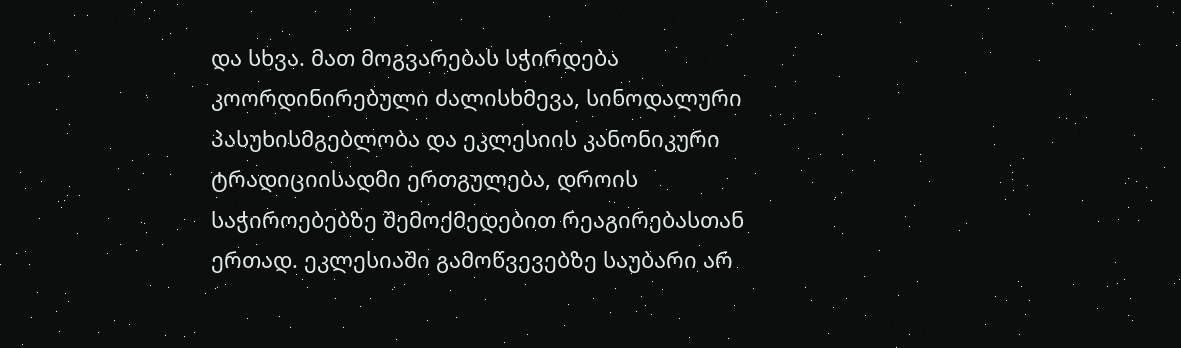და სხვა. მათ მოგვარებას სჭირდება კოორდინირებული ძალისხმევა, სინოდალური პასუხისმგებლობა და ეკლესიის კანონიკური ტრადიციისადმი ერთგულება, დროის საჭიროებებზე შემოქმედებით რეაგირებასთან ერთად. ეკლესიაში გამოწვევებზე საუბარი არ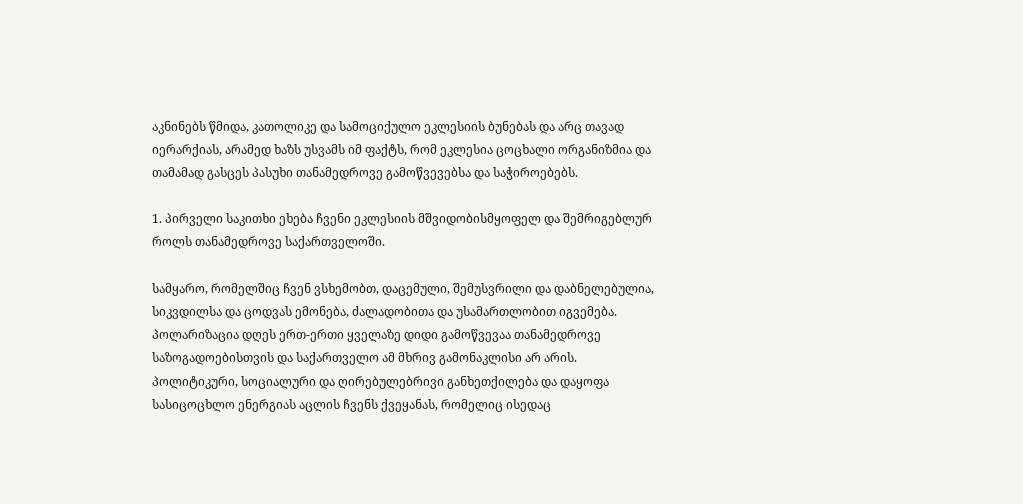აკნინებს წმიდა, კათოლიკე და სამოციქულო ეკლესიის ბუნებას და არც თავად იერარქიას, არამედ ხაზს უსვამს იმ ფაქტს, რომ ეკლესია ცოცხალი ორგანიზმია და თამამად გასცეს პასუხი თანამედროვე გამოწვევებსა და საჭიროებებს.

1. პირველი საკითხი ეხება ჩვენი ეკლესიის მშვიდობისმყოფელ და შემრიგებლურ როლს თანამედროვე საქართველოში.

სამყარო, რომელშიც ჩვენ ვსხემობთ, დაცემული, შემუსვრილი და დაბნელებულია, სიკვდილსა და ცოდვას ემონება, ძალადობითა და უსამართლობით იგვემება. პოლარიზაცია დღეს ერთ-ერთი ყველაზე დიდი გამოწვევაა თანამედროვე საზოგადოებისთვის და საქართველო ამ მხრივ გამონაკლისი არ არის. პოლიტიკური, სოციალური და ღირებულებრივი განხეთქილება და დაყოფა სასიცოცხლო ენერგიას აცლის ჩვენს ქვეყანას, რომელიც ისედაც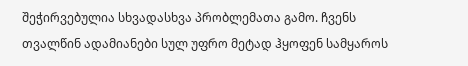შეჭირვებულია სხვადასხვა პრობლემათა გამო. ჩვენს თვალწინ ადამიანები სულ უფრო მეტად ჰყოფენ სამყაროს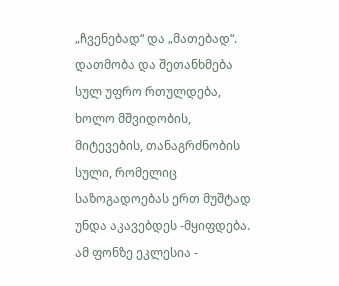„ჩვენებად“ და „მათებად“. დათმობა და შეთანხმება სულ უფრო რთულდება, ხოლო მშვიდობის, მიტევების, თანაგრძნობის სული, რომელიც საზოგადოებას ერთ მუშტად უნდა აკავებდეს -მყიფდება. ამ ფონზე ეკლესია -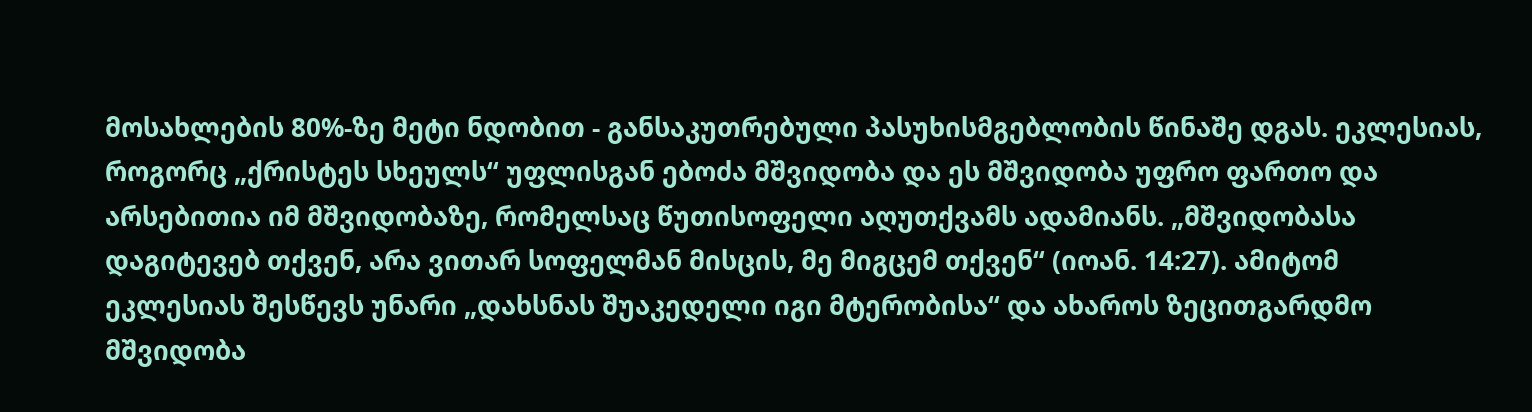მოსახლების 80%-ზე მეტი ნდობით - განსაკუთრებული პასუხისმგებლობის წინაშე დგას. ეკლესიას, როგორც „ქრისტეს სხეულს“ უფლისგან ებოძა მშვიდობა და ეს მშვიდობა უფრო ფართო და არსებითია იმ მშვიდობაზე, რომელსაც წუთისოფელი აღუთქვამს ადამიანს. „მშვიდობასა დაგიტევებ თქვენ, არა ვითარ სოფელმან მისცის, მე მიგცემ თქვენ“ (იოან. 14:27). ამიტომ ეკლესიას შესწევს უნარი „დახსნას შუაკედელი იგი მტერობისა“ და ახაროს ზეცითგარდმო მშვიდობა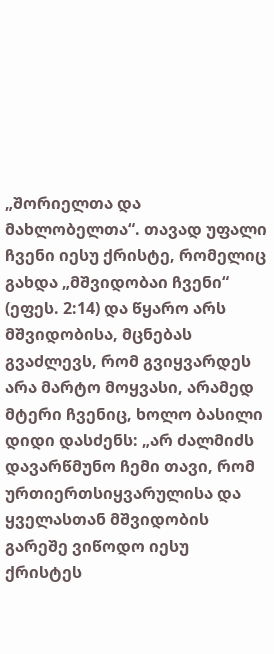„შორიელთა და მახლობელთა“. თავად უფალი ჩვენი იესუ ქრისტე, რომელიც გახდა „მშვიდობაი ჩვენი“ (ეფეს. 2:14) და წყარო არს მშვიდობისა, მცნებას გვაძლევს, რომ გვიყვარდეს არა მარტო მოყვასი, არამედ მტერი ჩვენიც, ხოლო ბასილი დიდი დასძენს: „არ ძალმიძს დავარწმუნო ჩემი თავი, რომ ურთიერთსიყვარულისა და ყველასთან მშვიდობის გარეშე ვიწოდო იესუ ქრისტეს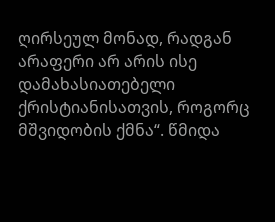ღირსეულ მონად, რადგან არაფერი არ არის ისე დამახასიათებელი ქრისტიანისათვის, როგორც მშვიდობის ქმნა“. წმიდა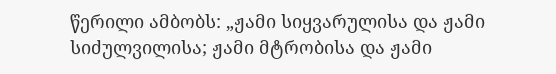წერილი ამბობს: „ჟამი სიყვარულისა და ჟამი სიძულვილისა; ჟამი მტრობისა და ჟამი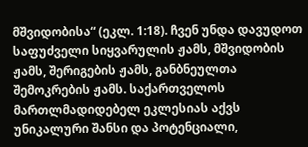მშვიდობისა“ (ეკლ. 1:18). ჩვენ უნდა დავუდოთ საფუძველი სიყვარულის ჟამს, მშვიდობის ჟამს, შერიგების ჟამს, განბნეულთა შემოკრების ჟამს. საქართველოს მართლმადიდებელ ეკლესიას აქვს უნიკალური შანსი და პოტენციალი,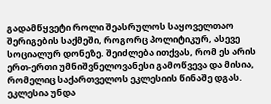გადამწყვეტი როლი შეასრულოს საყოველთაო შერიგების საქმეში, როგორც პოლიტიკურ, ასევე სოციალურ დონეზე. შეიძლება ითქვას, რომ ეს არის ერთ-ერთი უმნიშვნელოვანესი გამოწვევა და მისია, რომელიც საქართველოს ეკლესიის წინაშე დგას. ეკლესია უნდა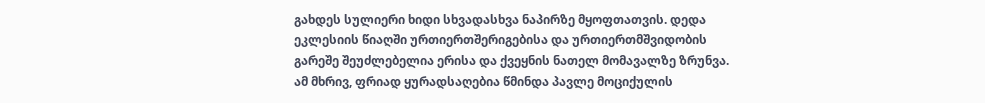გახდეს სულიერი ხიდი სხვადასხვა ნაპირზე მყოფთათვის. დედა ეკლესიის წიაღში ურთიერთშერიგებისა და ურთიერთმშვიდობის გარეშე შეუძლებელია ერისა და ქვეყნის ნათელ მომავალზე ზრუნვა. ამ მხრივ, ფრიად ყურადსაღებია წმინდა პავლე მოციქულის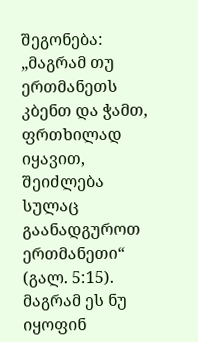შეგონება: „მაგრამ თუ ერთმანეთს კბენთ და ჭამთ, ფრთხილად იყავით, შეიძლება სულაც გაანადგუროთ ერთმანეთი“ (გალ. 5:15). მაგრამ ეს ნუ იყოფინ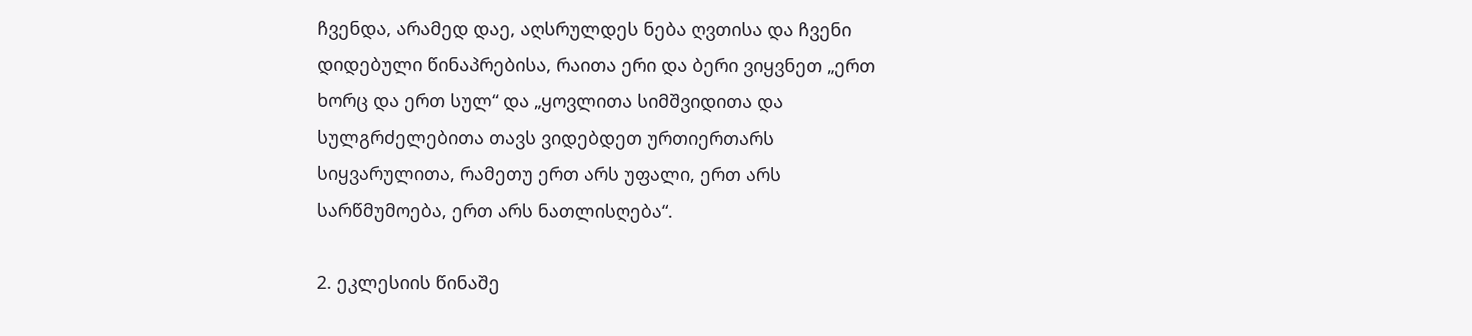ჩვენდა, არამედ დაე, აღსრულდეს ნება ღვთისა და ჩვენი დიდებული წინაპრებისა, რაითა ერი და ბერი ვიყვნეთ „ერთ ხორც და ერთ სულ“ და „ყოვლითა სიმშვიდითა და სულგრძელებითა თავს ვიდებდეთ ურთიერთარს სიყვარულითა, რამეთუ ერთ არს უფალი, ერთ არს სარწმუმოება, ერთ არს ნათლისღება“.

2. ეკლესიის წინაშე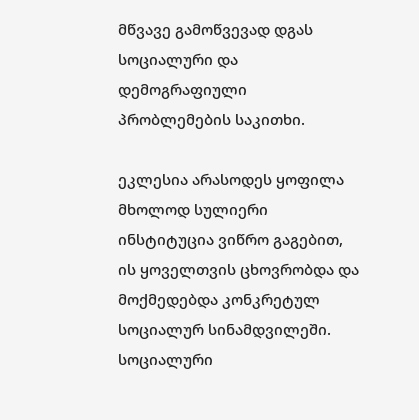მწვავე გამოწვევად დგას სოციალური და დემოგრაფიული პრობლემების საკითხი.

ეკლესია არასოდეს ყოფილა მხოლოდ სულიერი ინსტიტუცია ვიწრო გაგებით, ის ყოველთვის ცხოვრობდა და მოქმედებდა კონკრეტულ სოციალურ სინამდვილეში. სოციალური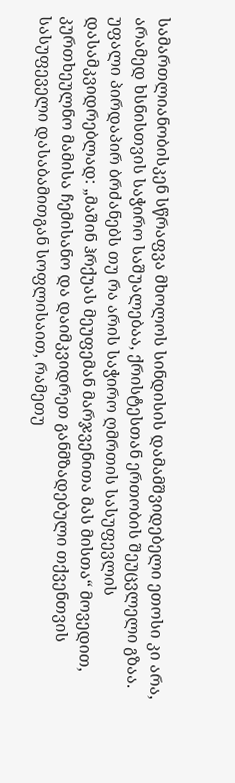სამართლიანობისკენ სწრაფვა მხოლოს სინდისის დამამშვიდებელი ეთოსი კი არა, არამედ ხსნისთვის საჭირო საშუალებაა, ქრისტესთან ერთობის შეუცვლელი გზაა. უფალი პირდაპირ ბრძანებს თუ რა არის საჭირო ღმრთის სასუფევლის დასამკვიდრებლად: „მაშინ ჰრქუას მეუფემან მარჯვენითა მას მისთა“ მოვედით, კურთხეულნო მამისა ჩემისანო და დაიმკვიდრეთ განმზადებული თქვენთვის სასუფეველი დასაბამითგან სოფლისაით, რამეთუ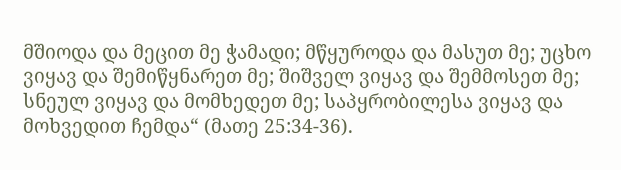მშიოდა და მეცით მე ჭამადი; მწყუროდა და მასუთ მე; უცხო ვიყავ და შემიწყნარეთ მე; შიშველ ვიყავ და შემმოსეთ მე; სნეულ ვიყავ და მომხედეთ მე; საპყრობილესა ვიყავ და მოხვედით ჩემდა“ (მათე 25:34-36).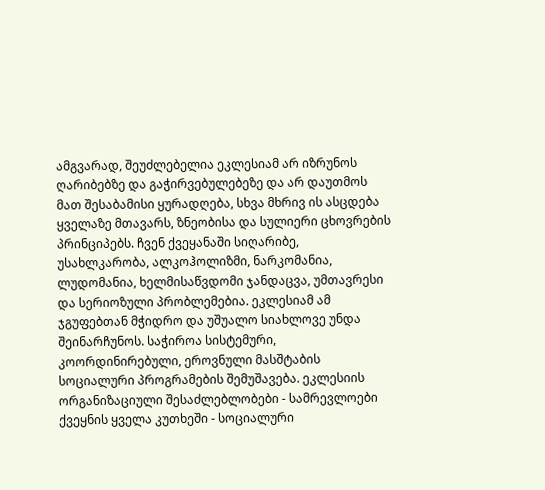ამგვარად, შეუძლებელია ეკლესიამ არ იზრუნოს ღარიბებზე და გაჭირვებულებეზე და არ დაუთმოს მათ შესაბამისი ყურადღება, სხვა მხრივ ის ასცდება ყველაზე მთავარს, ზნეობისა და სულიერი ცხოვრების პრინციპებს. ჩვენ ქვეყანაში სიღარიბე, უსახლკარობა, ალკოჰოლიზმი, ნარკომანია, ლუდომანია, ხელმისაწვდომი ჯანდაცვა, უმთავრესი და სერიოზული პრობლემებია. ეკლესიამ ამ ჯგუფებთან მჭიდრო და უშუალო სიახლოვე უნდა შეინარჩუნოს. საჭიროა სისტემური, კოორდინირებული, ეროვნული მასშტაბის სოციალური პროგრამების შემუშავება. ეკლესიის ორგანიზაციული შესაძლებლობები - სამრევლოები ქვეყნის ყველა კუთხეში - სოციალური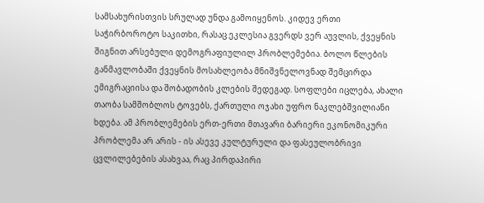სამსახურისთვის სრულად უნდა გამოიყენოს. კიდევ ერთი საჭირბოროტო საკითხი, რასაც ეკლესია გვერდს ვერ აუვლის, ქვეყნის შიგნით არსებული დემოგრაფიულილ პრობლემებია. ბოლო წლების განმავლობაში ქვეყნის მოსახლეობა მნიშვნელოვნად შემცირდა ემიგრაციისა და შობადობის კლების შედეგად. სოფლები იცლება, ახალი თაობა სამშობლოს ტოვებს, ქართული ოჯახი უფრო ნაკლებშვილიანი ხდება. ამ პრობლემების ერთ-ერთი მთავარი ბარიერი ეკონომიკური პრობლემა არ არის - ის ასევე კულტურული და ფასეულობრივი ცვლილებების ასახვაა, რაც პირდაპირი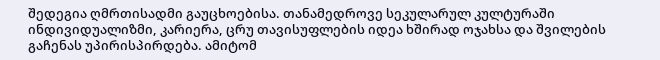შედეგია ღმრთისადმი გაუცხოებისა. თანამედროვე სეკულარულ კულტურაში ინდივიდუალიზმი, კარიერა, ცრუ თავისუფლების იდეა ხშირად ოჯახსა და შვილების გაჩენას უპირისპირდება. ამიტომ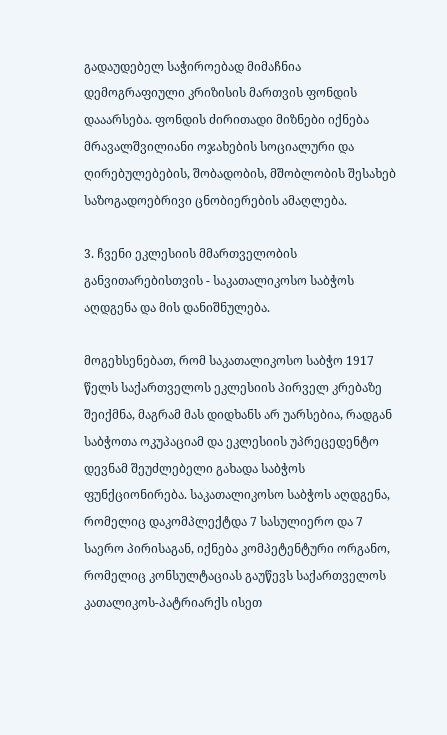გადაუდებელ საჭიროებად მიმაჩნია დემოგრაფიული კრიზისის მართვის ფონდის დააარსება. ფონდის ძირითადი მიზნები იქნება მრავალშვილიანი ოჯახების სოციალური და ღირებულებების, შობადობის, მშობლობის შესახებ საზოგადოებრივი ცნობიერების ამაღლება.

3. ჩვენი ეკლესიის მმართველობის განვითარებისთვის - საკათალიკოსო საბჭოს აღდგენა და მის დანიშნულება.

მოგეხსენებათ, რომ საკათალიკოსო საბჭო 1917 წელს საქართველოს ეკლესიის პირველ კრებაზე შეიქმნა, მაგრამ მას დიდხანს არ უარსებია, რადგან საბჭოთა ოკუპაციამ და ეკლესიის უპრეცედენტო დევნამ შეუძლებელი გახადა საბჭოს ფუნქციონირება. საკათალიკოსო საბჭოს აღდგენა, რომელიც დაკომპლექტდა 7 სასულიერო და 7 საერო პირისაგან, იქნება კომპეტენტური ორგანო, რომელიც კონსულტაციას გაუწევს საქართველოს კათალიკოს-პატრიარქს ისეთ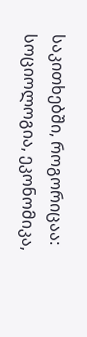საკითხებში, როგორიცაა: სოციოლოგია, ეკონომიკა,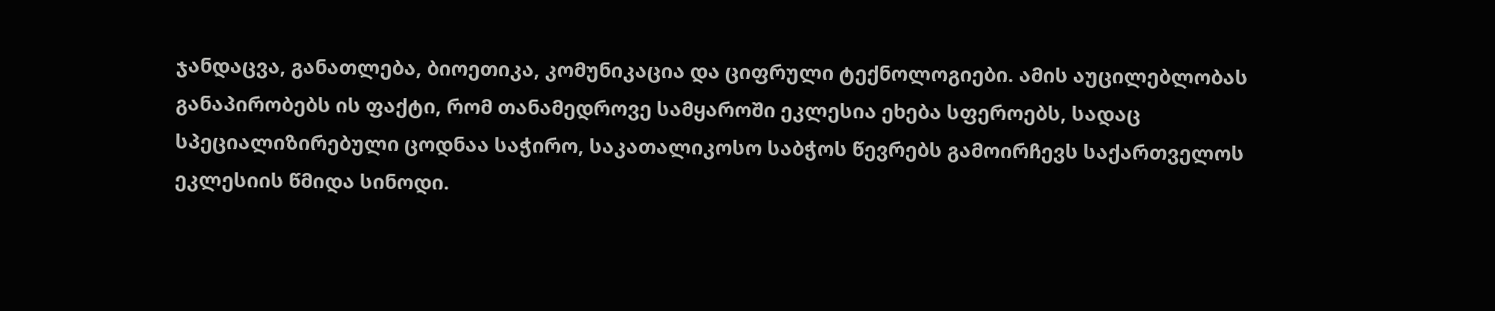ჯანდაცვა, განათლება, ბიოეთიკა, კომუნიკაცია და ციფრული ტექნოლოგიები. ამის აუცილებლობას განაპირობებს ის ფაქტი, რომ თანამედროვე სამყაროში ეკლესია ეხება სფეროებს, სადაც სპეციალიზირებული ცოდნაა საჭირო, საკათალიკოსო საბჭოს წევრებს გამოირჩევს საქართველოს ეკლესიის წმიდა სინოდი.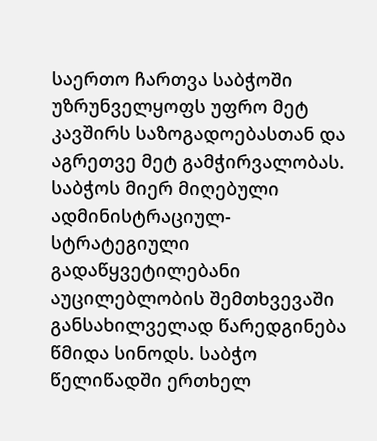საერთო ჩართვა საბჭოში უზრუნველყოფს უფრო მეტ კავშირს საზოგადოებასთან და აგრეთვე მეტ გამჭირვალობას. საბჭოს მიერ მიღებული ადმინისტრაციულ-სტრატეგიული გადაწყვეტილებანი აუცილებლობის შემთხვევაში განსახილველად წარედგინება წმიდა სინოდს. საბჭო წელიწადში ერთხელ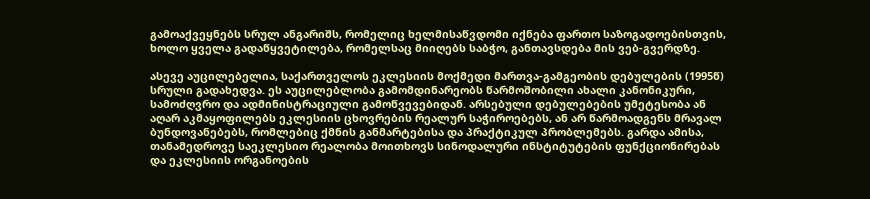გამოაქვეყნებს სრულ ანგარიშს, რომელიც ხელმისაწვდომი იქნება ფართო საზოგადოებისთვის, ხოლო ყველა გადაწყვეტილება, რომელსაც მიიღებს საბჭო, განთავსდება მის ვებ-გვერდზე.

ასევე აუცილებელია, საქართველოს ეკლესიის მოქმედი მართვა-გამგეობის დებულების (1995წ) სრული გადახედვა. ეს აუცილებლობა გამომდინარეობს წარმოშობილი ახალი კანონიკური, სამოძღვრო და ადმინისტრაციული გამოწვევებიდან. არსებული დებულებების უმეტესობა ან აღარ აკმაყოფილებს ეკლესიის ცხოვრების რეალურ საჭიროებებს, ან არ წარმოადგენს მრავალ ბუნდოვანებებს, რომლებიც ქმნის განმარტებისა და პრაქტიკულ პრობლემებს. გარდა ამისა, თანამედროვე საეკლესიო რეალობა მოითხოვს სინოდალური ინსტიტუტების ფუნქციონირებას და ეკლესიის ორგანოების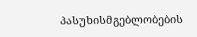პასუხისმგებლობების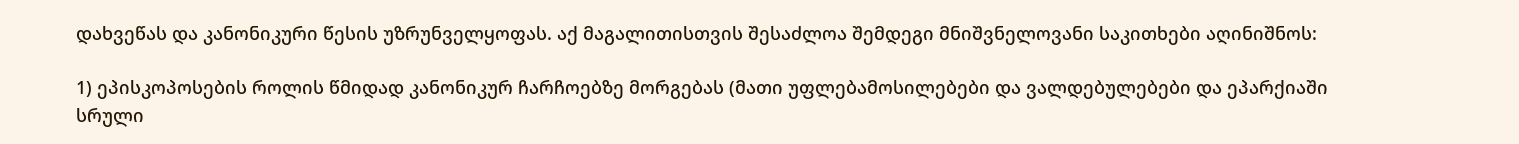დახვეწას და კანონიკური წესის უზრუნველყოფას. აქ მაგალითისთვის შესაძლოა შემდეგი მნიშვნელოვანი საკითხები აღინიშნოს:

1) ეპისკოპოსების როლის წმიდად კანონიკურ ჩარჩოებზე მორგებას (მათი უფლებამოსილებები და ვალდებულებები და ეპარქიაში სრული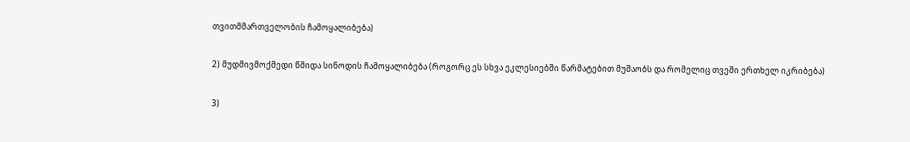თვითმმართველობის ჩამოყალიბება)

2) მუდმივმოქმედი წმიდა სინოდის ჩამოყალიბება (როგორც ეს სხვა ეკლესიებში წარმატებით მუშაობს და რომელიც თვეში ერთხელ იკრიბება)

3)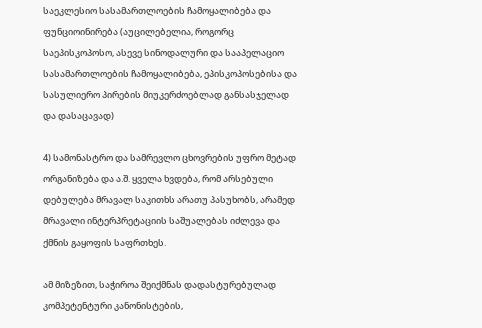საეკლესიო სასამართლოების ჩამოყალიბება და ფუნციოინირება (აუცილებელია, როგორც საეპისკოპოსო, ასევე სინოდალური და სააპელაციო სასამართლოების ჩამოყალიბება, ეპისკოპოსებისა და სასულიერო პირების მიუკერძოებლად განსასჯელად და დასაცავად)

4) სამონასტრო და სამრევლო ცხოვრების უფრო მეტად ორგანიზება და ა.შ. ყველა ხვდება, რომ არსებული დებულება მრავალ საკითხს არათუ პასუხობს, არამედ მრავალი ინტერპრეტაციის საშუალებას იძლევა და ქმნის გაყოფის საფრთხეს.

ამ მიზეზით, საჭიროა შეიქმნას დადასტურებულად კომპეტენტური კანონისტების,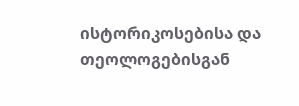ისტორიკოსებისა და თეოლოგებისგან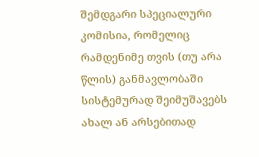შემდგარი სპეციალური კომისია, რომელიც რამდენიმე თვის (თუ არა წლის) განმავლობაში სისტემურად შეიმუშავებს ახალ ან არსებითად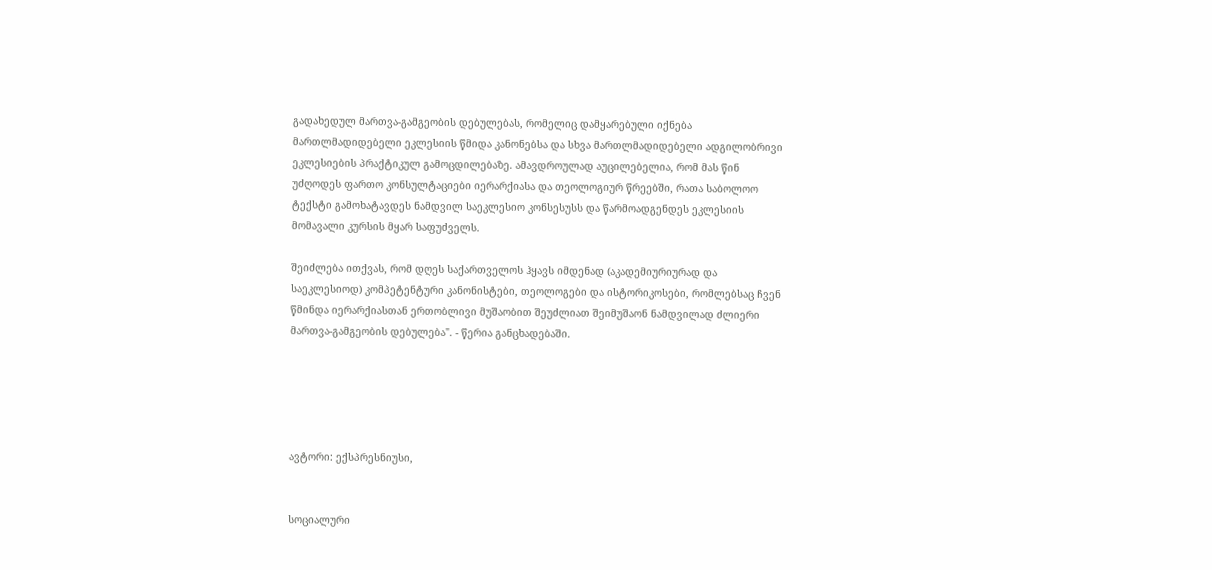გადახედულ მართვა-გამგეობის დებულებას, რომელიც დამყარებული იქნება მართლმადიდებელი ეკლესიის წმიდა კანონებსა და სხვა მართლმადიდებელი ადგილობრივი ეკლესიების პრაქტიკულ გამოცდილებაზე. ამავდროულად აუცილებელია, რომ მას წინ უძღოდეს ფართო კონსულტაციები იერარქიასა და თეოლოგიურ წრეებში, რათა საბოლოო ტექსტი გამოხატავდეს ნამდვილ საეკლესიო კონსესუსს და წარმოადგენდეს ეკლესიის მომავალი კურსის მყარ საფუძველს.

შეიძლება ითქვას, რომ დღეს საქართველოს ჰყავს იმდენად (აკადემიურიურად და საეკლესიოდ) კომპეტენტური კანონისტები, თეოლოგები და ისტორიკოსები, რომლებსაც ჩვენ წმინდა იერარქიასთან ერთობლივი მუშაობით შეუძლიათ შეიმუშაონ ნამდვილად ძლიერი მართვა-გამგეობის დებულება". - წერია განცხადებაში.





ავტორი: ექსპრესნიუსი,


სოციალური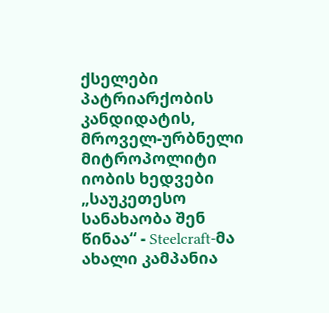ქსელები
პატრიარქობის კანდიდატის, მროველ-ურბნელი მიტროპოლიტი იობის ხედვები
„საუკეთესო სანახაობა შენ წინაა“ - Steelcraft-მა ახალი კამპანია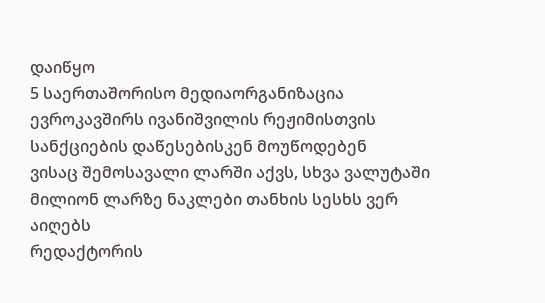დაიწყო
5 საერთაშორისო მედიაორგანიზაცია ევროკავშირს ივანიშვილის რეჟიმისთვის სანქციების დაწესებისკენ მოუწოდებენ
ვისაც შემოსავალი ლარში აქვს, სხვა ვალუტაში მილიონ ლარზე ნაკლები თანხის სესხს ვერ აიღებს
რედაქტორის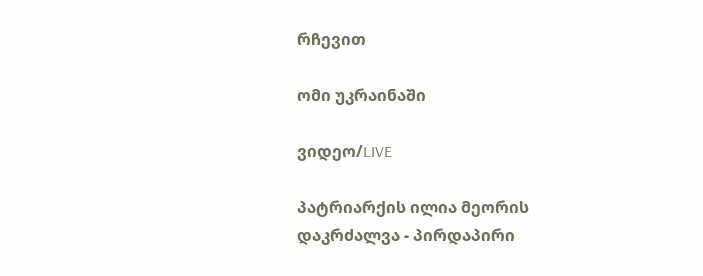რჩევით

ომი უკრაინაში

ვიდეო/LIVE

პატრიარქის ილია მეორის დაკრძალვა - პირდაპირი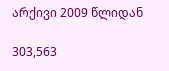არქივი 2009 წლიდან

303,563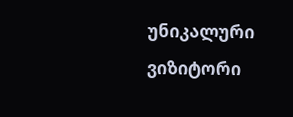უნიკალური
ვიზიტორი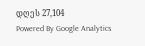დღეს 27,104
Powered By Google Analytics